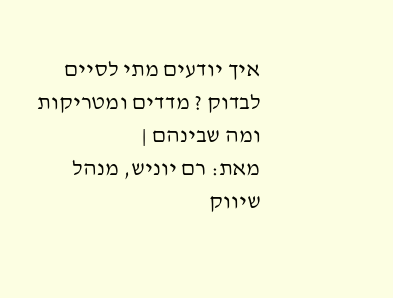איך יודעים מתי לסיים לבדוק ? מדדים ומטריקות ומה שבינהם |
מאת: רם יוניש, מנהל שיווק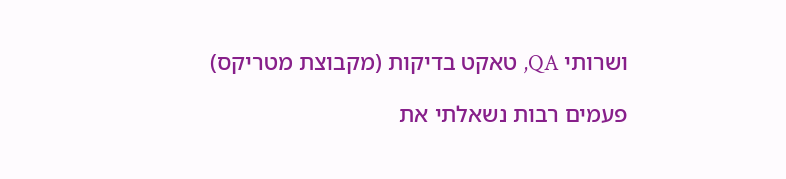ושרותי QA, טאקט בדיקות (מקבוצת מטריקס)

פעמים רבות נשאלתי את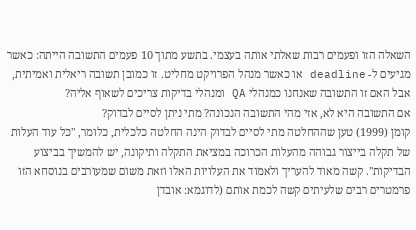השאלה הזו ופעמים רבות שאלתי אותה בעצמי. בתשע מתוך 10 פעמים התשובה הייתה: כאשר מגיעים ל- deadline או כאשר מנהל הפרויקט מחליט. זו כמובן תשובה ריאלית ואמיתית, אבל האם זו התשובה שאנחנו כמנהלי QA ומנהלי בדיקות צריכים לשאוף אליה?
אם התשובה היא לא, אזי מהי התשובה הנכונה? מתי ניתן לסיים לבדוק?
קומן (1999) טען שההחלטה מתי לסיים לבדוק הינה החלטה כלכלית, כלומר, "כל עוד העלות של תקלה בייצור גבוהה מהעלות הכרוכה במציאת התקלה ותיקונה, יש להמשיך בביצוע הבדיקות". קשה מאוד להעריך ולאמוד את העלויות האלו וזאת משום שמעורבים בנוסחא הזו פרמטרים רבים שלעיתים קשה לכמת אותם (לדוגמא: אובדן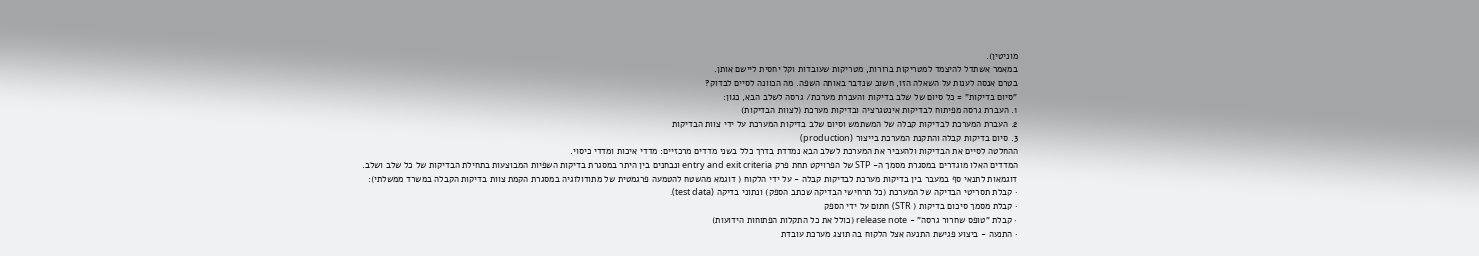מוניטין).
במאמר אשתדל להיצמד למטריקות ברורות, מטריקות שעובדות וקל יחסית ליישם אותן.
בטרם אנסה לענות על השאלה הזו, חשוב שנדבר באותה השפה. מה הכוונה לסיים לבדוק?
"סיום בדיקות" = כל סיום של שלב בדיקות והעברת מערכת/ גרסה לשלב הבא, כגון:
1. העברת גרסה מפיתוח לבדיקות אינטגרציה ובדיקות מערכת (לצוות הבדיקות)
2. העברת המערכת לבדיקות קבלה של המשתמש וסיום שלב בדיקות המערכת על ידי צוות הבדיקות
3. סיום בדיקות קבלה והתקנת המערכת בייצור (production)
ההחלטה לסיים את הבדיקות ולהעביר את המערכת לשלב הבא נמדדת בדרך כלל בשני מדדים מרכזיים: מדדי איכות ומדדי כיסוי.
המדדים האלו מוגדרים במסגרת מסמך ה- STP של הפרויקט תחת פרק entry and exit criteria ונבחנים בין היתר במסגרת בדיקות השפיות המבוצעות בתחילת הבדיקות של כל שלב ושלב.
דוגמאות לתנאי סף במעבר בין בדיקות מערכת לבדיקות קבלה - על ידי הלקוח ( דוגמא מהשטח להטמעה פרגמטית של מתודולוגיה במסגרת הקמת צוות בדיקות הקבלה במשרד ממשלתי):
· קבלת תסריטי הבדיקה של המערכת (כל תרחישי הבדיקה שכתב הספק) ונתוני בדיקה (test data).
· קבלת מסמך סיכום בדיקות ( STR) חתום על ידי הספק
· קבלת "טופס שחרור גרסה" - release note (כולל את כל התקלות הפתוחות הידועות)
· התנעה - ביצוע פגישת התנעה אצל הלקוח בה תוצג מערכת עובדת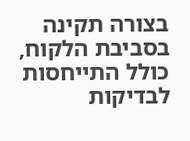בצורה תקינה בסביבת הלקוח, כולל התייחסות לבדיקות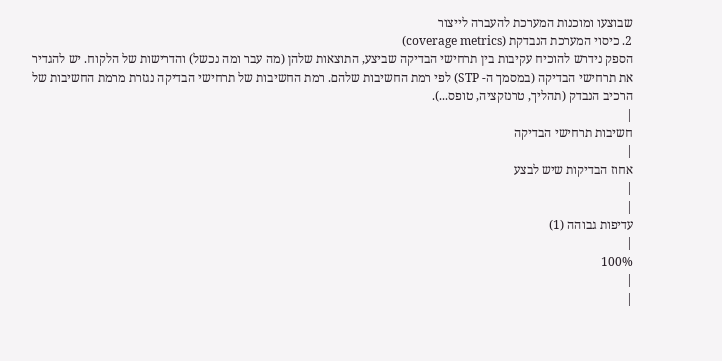שבוצעו ומוכנות המערכת להעברה לייצור
2. כיסוי המערכת הנבדקת (coverage metrics)
הספק נידרש להוכיח עקיבות בין תרחישי הבדיקה שביצע, התוצאות שלהן (מה עבר ומה נכשל) והדרישות של הלקוח. יש להגדיר את תרחישי הבדיקה (במסמך ה- STP) לפי רמת החשיבות שלהם. רמת החשיבות של תרחישי הבדיקה נגזרת מרמת החשיבות של הרכיב הנבדק (תהליך, טרנזקציה, טופס...).
|
חשיבות תרחישי הבדיקה
|
אחוז הבדיקות שיש לבצע
|
|
עדיפות גבוהה (1)
|
100%
|
|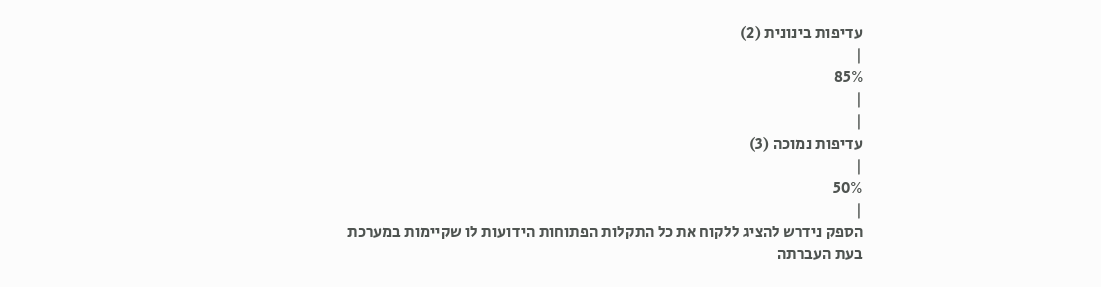עדיפות בינונית (2)
|
85%
|
|
עדיפות נמוכה (3)
|
50%
|
הספק נידרש להציג ללקוח את כל התקלות הפתוחות הידועות לו שקיימות במערכת בעת העברתה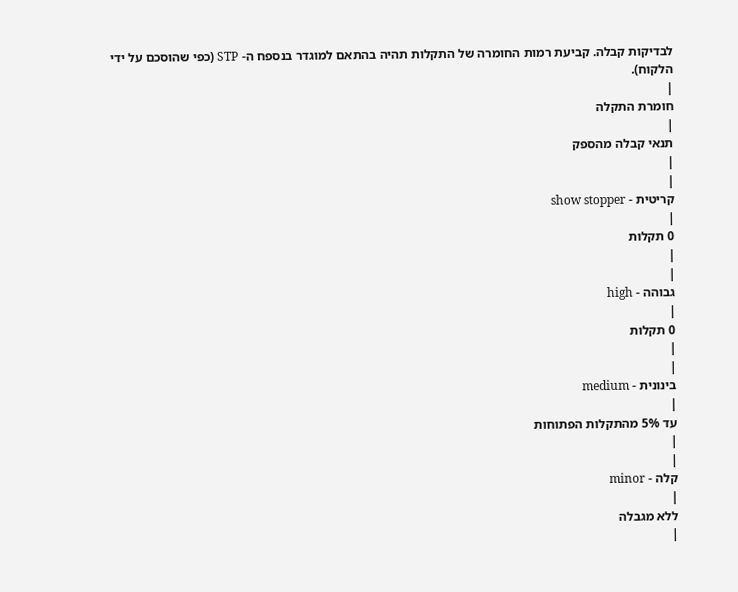לבדיקות קבלה. קביעת רמות החומרה של התקלות תהיה בהתאם למוגדר בנספח ה- STP (כפי שהוסכם על ידי הלקוח).
|
חומרת התקלה
|
תנאי קבלה מהספק
|
|
קריטית - show stopper
|
0 תקלות
|
|
גבוהה - high
|
0 תקלות
|
|
בינונית - medium
|
עד 5% מהתקלות הפתוחות
|
|
קלה - minor
|
ללא מגבלה
|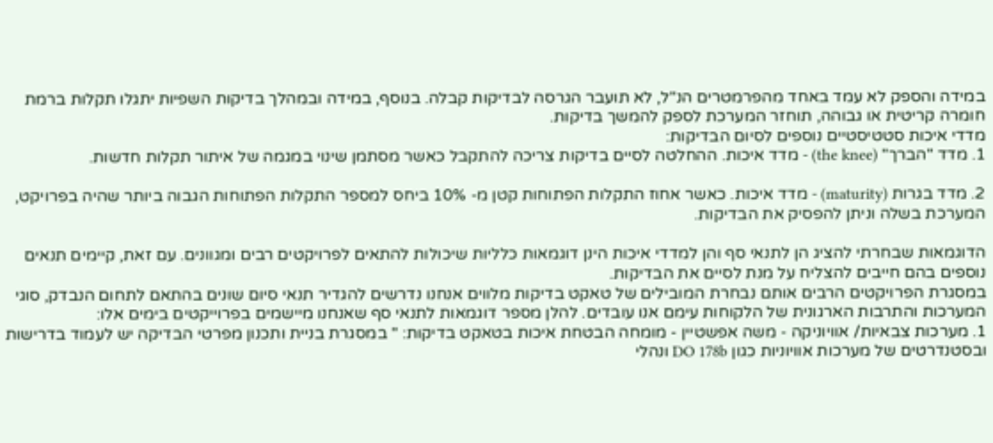במידה והספק לא עמד באחד מהפרמטרים הנ"ל, לא תועבר הגרסה לבדיקות קבלה. בנוסף, במידה ובמהלך בדיקות השפיות יתגלו תקלות ברמת חומרה קריטית או גבוהה, תוחזר המערכת לספק להמשך בדיקות.
מדדי איכות סטטיסטיים נוספים לסיום הבדיקות:
1. מדד "הברך" (the knee) - מדד איכות. ההחלטה לסיים בדיקות צריכה להתקבל כאשר מסתמן שינוי במגמה של איתור תקלות חדשות.

2. מדד בגרות (maturity) - מדד איכות. כאשר אחוז התקלות הפתוחות קטן מ- 10% ביחס למספר התקלות הפתוחות הגבוה ביותר שהיה בפרויקט, המערכת בשלה וניתן להפסיק את הבדיקות.

הדוגמאות שבחרתי להציג הן לתנאי סף והן למדדי איכות הינן דוגמאות כלליות שיכולות להתאים לפרויקטים רבים ומגוונים. עם זאת, קיימים תנאים נוספים בהם חייבים להצליח על מנת לסיים את הבדיקות.
במסגרת הפרויקטים הרבים אותם נבחרת המובילים של טאקט בדיקות מלווים אנחנו נדרשים להגדיר תנאי סיום שונים בהתאם לתחום הנבדק, סוגי המערכות והתרבות הארגונית של הלקוחות עימם אנו עובדים. להלן מספר דוגמאות לתנאי סף שאנחנו מיישמים בפרוייקטים בימים אלו:
1. מערכות צבאיות/ אוויוניקה - משה אפשטיין - מומחה הבטחת איכות בטאקט בדיקות: " במסגרת בניית ותכנון מפרטי הבדיקה יש לעמוד בדרישות ובסטנדרטים של מערכות אוויוניות כגון DO 178b ונהלי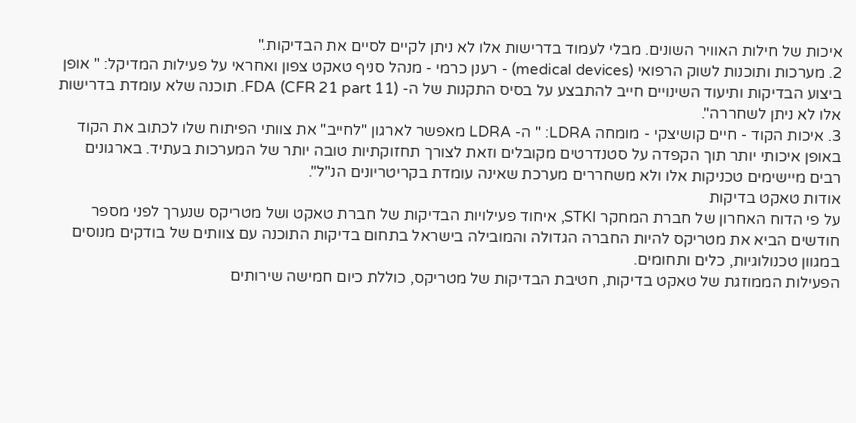איכות של חילות האוויר השונים. מבלי לעמוד בדרישות אלו לא ניתן לקיים לסיים את הבדיקות."
2. מערכות ותוכנות לשוק הרפואי (medical devices) - רענן כרמי - מנהל סניף טאקט צפון ואחראי על פעילות המדיקל: " אופן ביצוע הבדיקות ותיעוד השינויים חייב להתבצע על בסיס התקנות של ה- FDA (CFR 21 part 11). תוכנה שלא עומדת בדרישות אלו לא ניתן לשחררה".
3. איכות הקוד - חיים קושיצקי - מומחה LDRA: " ה- LDRA מאפשר לארגון "לחייב" את צוותי הפיתוח שלו לכתוב את הקוד באופן איכותי יותר תוך הקפדה על סטנדרטים מקובלים וזאת לצורך תחזוקתיות טובה יותר של המערכות בעתיד. בארגונים רבים מיישימים טכניקות אלו ולא משחררים מערכת שאינה עומדת בקריטריונים הנ"ל".
אודות טאקט בדיקות
על פי הדוח האחרון של חברת המחקר STKI, איחוד פעילויות הבדיקות של חברת טאקט ושל מטריקס שנערך לפני מספר חודשים הביא את מטריקס להיות החברה הגדולה והמובילה בישראל בתחום בדיקות התוכנה עם צוותים של בודקים מנוסים במגוון טכנולוגיות, כלים ותחומים.
הפעילות הממוזגת של טאקט בדיקות, חטיבת הבדיקות של מטריקס, כוללת כיום חמישה שירותים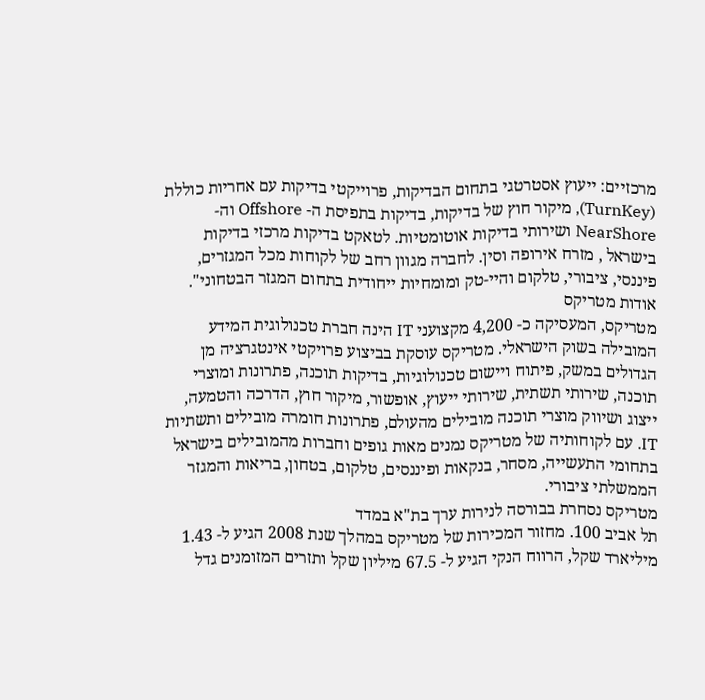מרכזיים: ייעוץ אסטרטגי בתחום הבדיקות, פרוייקטי בדיקות עם אחריות כוללת (TurnKey), מיקור חוץ של בדיקות, בדיקות בתפיסת ה- Offshore וה- NearShore ושירותי בדיקות אוטומטיות. לטאקט בדיקות מרכזי בדיקות בישראל , מזרח אירופה וסין. לחברה מגוון רחב של לקוחות מכל המגזרים, פיננסי, ציבורי, טלקום והיי-טק ומומחיות ייחודית בתחום המגזר הבטחוני".
אודות מטריקס
מטריקס, המעסיקה כ- 4,200 מקצועני IT הינה חברת טכנולוגית המידע המובילה בשוק הישראלי. מטריקס עוסקת בביצוע פרויקטי אינטגרציה מן הגדולים במשק, פיתוח ויישום טכנולוגיות, בדיקות תוכנה, פתרונות ומוצרי תוכנה, שירותי תשתית, שירותי ייעוץ, אופשור, מיקור חוץ, הדרכה והטמעה, ייצוג ושיווק מוצרי תוכנה מובילים מהעולם, פתרונות חומרה מובילים ותשתיות IT. עם לקוחותיה של מטריקס נמנים מאות גופים וחברות מהמובילים בישראל בתחומי התעשייה, מסחר, בנקאות ופיננסים, טלקום, בטחון, בריאות והמגזר הממשלתי ציבורי.
מטריקס נסחרת בבורסה לנירות ערך בת"א במדד
תל אביב 100. מחזור המכירות של מטריקס במהלך שנת 2008 הגיע ל- 1.43 מיליארד שקל, הרווח הנקי הגיע ל- 67.5 מיליון שקל ותזרים המזומנים גדל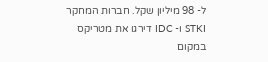ל- 98 מיליון שקל. חברות המחקר STKI ו- IDC דירגו את מטריקס במקום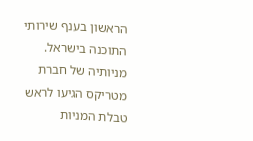הראשון בענף שירותי התוכנה בישראל. מניותיה של חברת מטריקס הגיעו לראש טבלת המניות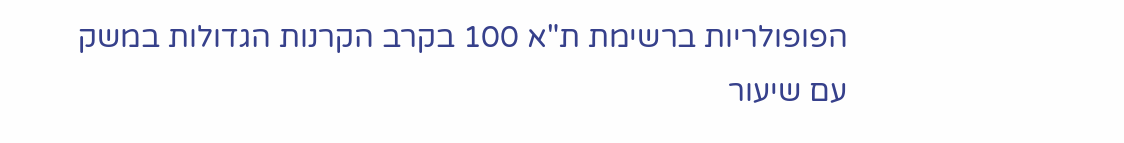הפופולריות ברשימת ת"א 100 בקרב הקרנות הגדולות במשק עם שיעור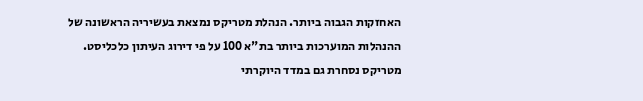האחזקות הגבוה ביותר. הנהלת מטריקס נמצאת בעשיריה הראשונה של ההנהלות המוערכות ביותר בת"א 100 על פי דירוג העיתון כלכליסט. מטריקס נסחרת גם במדד היוקרתי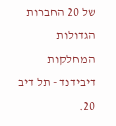של 20 החברות הגדולות המחלקות דיבידנד - תל דיב 20.